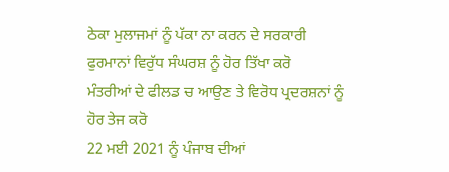ਠੇਕਾ ਮੁਲਾਜਮਾਂ ਨੂੰ ਪੱਕਾ ਨਾ ਕਰਨ ਦੇ ਸਰਕਾਰੀ
ਫੁਰਮਾਨਾਂ ਵਿਰੁੱਧ ਸੰਘਰਸ਼ ਨੂੰ ਹੋਰ ਤਿੱਖਾ ਕਰੋ
ਮੰਤਰੀਆਂ ਦੇ ਫੀਲਡ ਚ ਆਉਣ ਤੇ ਵਿਰੋਧ ਪ੍ਰਦਰਸ਼ਨਾਂ ਨੂੰ
ਹੋਰ ਤੇਜ ਕਰੋ
22 ਮਈ 2021 ਨੂੰ ਪੰਜਾਬ ਦੀਆਂ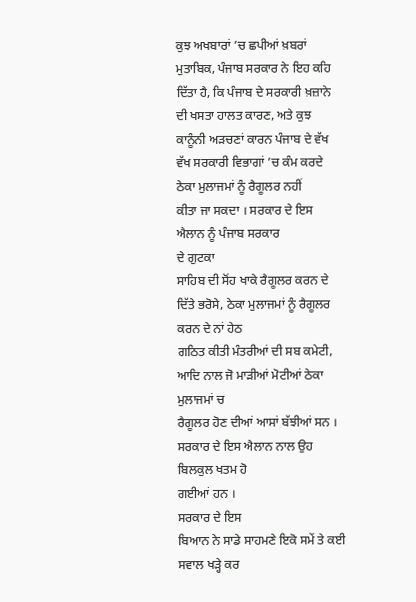ਕੁਝ ਅਖਬਾਰਾਂ ’ਚ ਛਪੀਆਂ ਖ਼ਬਰਾਂ ਮੁਤਾਬਿਕ, ਪੰਜਾਬ ਸਰਕਾਰ ਨੇ ਇਹ ਕਹਿ ਦਿੱਤਾ ਹੈ, ਕਿ ਪੰਜਾਬ ਦੇ ਸਰਕਾਰੀ ਖ਼ਜ਼ਾਨੇ ਦੀ ਖਸਤਾ ਹਾਲਤ ਕਾਰਣ, ਅਤੇ ਕੁਝ ਕਾਨੂੰਨੀ ਅੜਚਣਾਂ ਕਾਰਨ ਪੰਜਾਬ ਦੇ ਵੱਖ
ਵੱਖ ਸਰਕਾਰੀ ਵਿਭਾਗਾਂ ’ਚ ਕੰਮ ਕਰਦੇ ਠੇਕਾ ਮੁਲਾਜਮਾਂ ਨੂੰ ਰੈਗੂਲਰ ਨਹੀਂ
ਕੀਤਾ ਜਾ ਸਕਦਾ । ਸਰਕਾਰ ਦੇ ਇਸ ਐਲਾਨ ਨੂੰ ਪੰਜਾਬ ਸਰਕਾਰ
ਦੇ ਗੁਟਕਾ
ਸਾਹਿਬ ਦੀ ਸੋਂਹ ਖਾਕੇ ਰੈਗੂਲਰ ਕਰਨ ਦੇ ਦਿੱਤੇ ਭਰੋਸੇ, ਠੇਕਾ ਮੁਲਾਜਮਾਂ ਨੂੰ ਰੈਗੂਲਰ ਕਰਨ ਦੇ ਨਾਂ ਹੇਠ
ਗਠਿਤ ਕੀਤੀ ਮੰਤਰੀਆਂ ਦੀ ਸਬ ਕਮੇਟੀ, ਆਦਿ ਨਾਲ ਜੋ ਮਾੜੀਆਂ ਮੋਟੀਆਂ ਠੇਕਾ ਮੁਲਾਜਮਾਂ ਚ
ਰੈਗੂਲਰ ਹੋਣ ਦੀਆਂ ਆਸਾਂ ਬੱਝੀਆਂ ਸਨ । ਸਰਕਾਰ ਦੇ ਇਸ ਐਲਾਨ ਨਾਲ ਉਹ ਬਿਲਕੁਲ ਖਤਮ ਹੋ
ਗਈਆਂ ਹਨ ।
ਸਰਕਾਰ ਦੇ ਇਸ
ਬਿਆਨ ਨੇ ਸਾਡੇ ਸਾਹਮਣੇ ਇਕੋ ਸਮੇਂ ਤੇ ਕਈ ਸਵਾਲ ਖੜ੍ਹੇ ਕਰ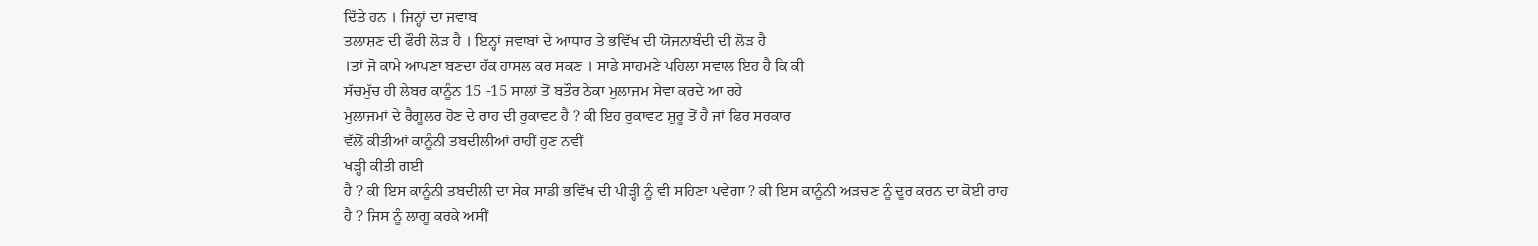ਦਿੱਤੇ ਹਨ । ਜਿਨ੍ਹਾਂ ਦਾ ਜਵਾਬ
ਤਲਾਸ਼ਣ ਦੀ ਫੌਰੀ ਲੋੜ ਹੈ । ਇਨ੍ਹਾਂ ਜਵਾਬਾਂ ਦੇ ਆਧਾਰ ਤੇ ਭਵਿੱਖ ਦੀ ਯੋਜਨਾਬੰਦੀ ਦੀ ਲੋੜ ਹੈ
।ਤਾਂ ਜੋ ਕਾਮੇ ਆਪਣਾ ਬਣਦਾ ਹੱਕ ਹਾਸਲ ਕਰ ਸਕਣ । ਸਾਡੇ ਸਾਹਮਣੇ ਪਹਿਲਾ ਸਵਾਲ ਇਹ ਹੈ ਕਿ ਕੀ
ਸੱਚਮੁੱਚ ਹੀ ਲੇਬਰ ਕਾਨੂੰਨ 15 -15 ਸਾਲਾਂ ਤੋਂ ਬਤੌਰ ਠੇਕਾ ਮੁਲਾਜਮ ਸੇਵਾ ਕਰਦੇ ਆ ਰਹੇ
ਮੁਲਾਜਮਾਂ ਦੇ ਰੈਗੂਲਰ ਹੋਣ ਦੇ ਰਾਹ ਦੀ ਰੁਕਾਵਟ ਹੈ ? ਕੀ ਇਹ ਰੁਕਾਵਟ ਸ਼ੁਰੂ ਤੋਂ ਹੈ ਜਾਂ ਫਿਰ ਸਰਕਾਰ
ਵੱਲੋਂ ਕੀਤੀਆਂ ਕਾਨੂੰਨੀ ਤਬਦੀਲੀਆਂ ਰਾਹੀਂ ਹੁਣ ਨਵੀਂ
ਖੜ੍ਹੀ ਕੀਤੀ ਗਈ
ਹੈ ? ਕੀ ਇਸ ਕਾਨੂੰਨੀ ਤਬਦੀਲੀ ਦਾ ਸੇਕ ਸਾਡੀ ਭਵਿੱਖ ਦੀ ਪੀੜ੍ਹੀ ਨੂੰ ਵੀ ਸਹਿਣਾ ਪਵੇਗਾ ? ਕੀ ਇਸ ਕਾਨੂੰਨੀ ਅੜਚਣ ਨੂੰ ਦੂਰ ਕਰਨ ਦਾ ਕੋਈ ਰਾਹ
ਹੈ ? ਜਿਸ ਨੂੰ ਲਾਗੂ ਕਰਕੇ ਅਸੀਂ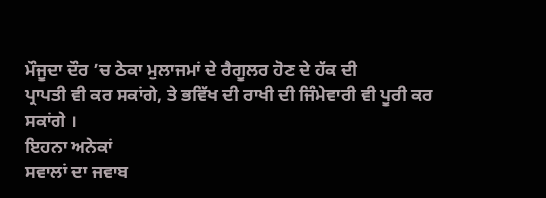ਮੌਜੂਦਾ ਦੌਰ ’ਚ ਠੇਕਾ ਮੁਲਾਜਮਾਂ ਦੇ ਰੈਗੂਲਰ ਹੋਣ ਦੇ ਹੱਕ ਦੀ
ਪ੍ਰਾਪਤੀ ਵੀ ਕਰ ਸਕਾਂਗੇ, ਤੇ ਭਵਿੱਖ ਦੀ ਰਾਖੀ ਦੀ ਜਿੰਮੇਵਾਰੀ ਵੀ ਪੂਰੀ ਕਰ
ਸਕਾਂਗੇ ।
ਇਹਨਾ ਅਨੇਕਾਂ
ਸਵਾਲਾਂ ਦਾ ਜਵਾਬ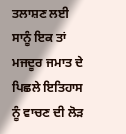ਤਲਾਸ਼ਣ ਲਈ ਸਾਨੂੰ ਇਕ ਤਾਂ ਮਜਦੂਰ ਜਮਾਤ ਦੇ ਪਿਛਲੇ ਇਤਿਹਾਸ ਨੂੰ ਵਾਚਣ ਦੀ ਲੋੜ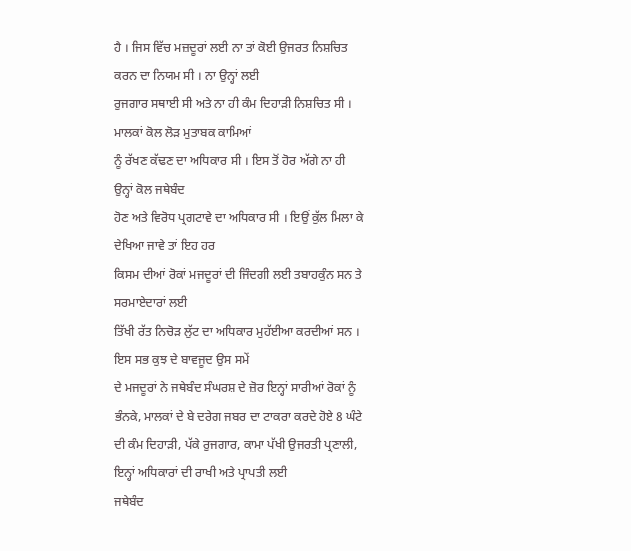ਹੈ । ਜਿਸ ਵਿੱਚ ਮਜ਼ਦੂਰਾਂ ਲਈ ਨਾ ਤਾਂ ਕੋਈ ਉਜਰਤ ਨਿਸ਼ਚਿਤ ਕਰਨ ਦਾ ਨਿਯਮ ਸੀ । ਨਾ ਉਨ੍ਹਾਂ ਲਈ
ਰੁਜਗਾਰ ਸਥਾਈ ਸੀ ਅਤੇ ਨਾ ਹੀ ਕੰਮ ਦਿਹਾੜੀ ਨਿਸ਼ਚਿਤ ਸੀ । ਮਾਲਕਾਂ ਕੋਲ ਲੋੜ ਮੁਤਾਬਕ ਕਾਮਿਆਂ
ਨੂੰ ਰੱਖਣ ਕੱਢਣ ਦਾ ਅਧਿਕਾਰ ਸੀ । ਇਸ ਤੋਂ ਹੋਰ ਅੱਗੇ ਨਾ ਹੀ ਉਨ੍ਹਾਂ ਕੋਲ ਜਥੇਬੰਦ
ਹੋਣ ਅਤੇ ਵਿਰੋਧ ਪ੍ਰਗਟਾਵੇ ਦਾ ਅਧਿਕਾਰ ਸੀ । ਇਉਂ ਕੁੱਲ ਮਿਲਾ ਕੇ ਦੇਖਿਆ ਜਾਵੇ ਤਾਂ ਇਹ ਹਰ
ਕਿਸਮ ਦੀਆਂ ਰੋਕਾਂ ਮਜਦੂਰਾਂ ਦੀ ਜਿੰਦਗੀ ਲਈ ਤਬਾਹਕੁੰਨ ਸਨ ਤੇ
ਸਰਮਾਏਦਾਰਾਂ ਲਈ
ਤਿੱਖੀ ਰੱਤ ਨਿਚੋੜ ਲੁੱਟ ਦਾ ਅਧਿਕਾਰ ਮੁਹੱਈਆ ਕਰਦੀਆਂ ਸਨ । ਇਸ ਸਭ ਕੁਝ ਦੇ ਬਾਵਜੂਦ ਉਸ ਸਮੇਂ
ਦੇ ਮਜਦੂਰਾਂ ਨੇ ਜਥੇਬੰਦ ਸੰਘਰਸ਼ ਦੇ ਜ਼ੋਰ ਇਨ੍ਹਾਂ ਸਾਰੀਆਂ ਰੋਕਾਂ ਨੂੰ ਭੰਨਕੇ, ਮਾਲਕਾਂ ਦੇ ਬੇ ਦਰੇਗ ਜਬਰ ਦਾ ਟਾਕਰਾ ਕਰਦੇ ਹੋਏ 8 ਘੰਟੇ ਦੀ ਕੰਮ ਦਿਹਾੜੀ, ਪੱਕੇ ਰੁਜਗਾਰ, ਕਾਮਾ ਪੱਖੀ ਉਜਰਤੀ ਪ੍ਰਣਾਲੀ, ਇਨ੍ਹਾਂ ਅਧਿਕਾਰਾਂ ਦੀ ਰਾਖੀ ਅਤੇ ਪ੍ਰਾਪਤੀ ਲਈ
ਜਥੇਬੰਦ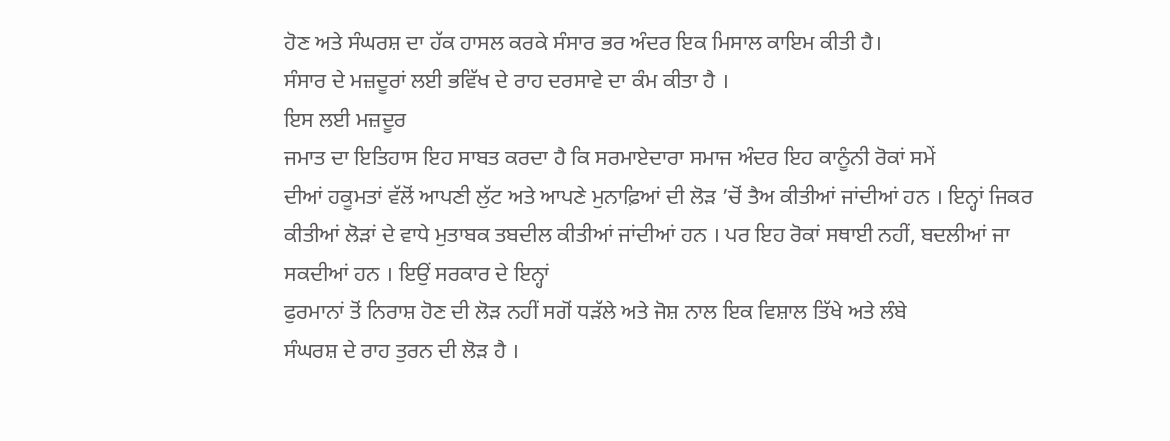ਹੋਣ ਅਤੇ ਸੰਘਰਸ਼ ਦਾ ਹੱਕ ਹਾਸਲ ਕਰਕੇ ਸੰਸਾਰ ਭਰ ਅੰਦਰ ਇਕ ਮਿਸਾਲ ਕਾਇਮ ਕੀਤੀ ਹੈ।
ਸੰਸਾਰ ਦੇ ਮਜ਼ਦੂਰਾਂ ਲਈ ਭਵਿੱਖ ਦੇ ਰਾਹ ਦਰਸਾਵੇ ਦਾ ਕੰਮ ਕੀਤਾ ਹੈ ।
ਇਸ ਲਈ ਮਜ਼ਦੂਰ
ਜਮਾਤ ਦਾ ਇਤਿਹਾਸ ਇਹ ਸਾਬਤ ਕਰਦਾ ਹੈ ਕਿ ਸਰਮਾਏਦਾਰਾ ਸਮਾਜ ਅੰਦਰ ਇਹ ਕਾਨੂੰਨੀ ਰੋਕਾਂ ਸਮੇਂ
ਦੀਆਂ ਹਕੂਮਤਾਂ ਵੱਲੋਂ ਆਪਣੀ ਲੁੱਟ ਅਤੇ ਆਪਣੇ ਮੁਨਾਫ਼ਿਆਂ ਦੀ ਲੋੜ ’ਚੋਂ ਤੈਅ ਕੀਤੀਆਂ ਜਾਂਦੀਆਂ ਹਨ । ਇਨ੍ਹਾਂ ਜਿਕਰ
ਕੀਤੀਆਂ ਲੋੜਾਂ ਦੇ ਵਾਧੇ ਮੁਤਾਬਕ ਤਬਦੀਲ ਕੀਤੀਆਂ ਜਾਂਦੀਆਂ ਹਨ । ਪਰ ਇਹ ਰੋਕਾਂ ਸਥਾਈ ਨਹੀਂ, ਬਦਲੀਆਂ ਜਾ ਸਕਦੀਆਂ ਹਨ । ਇਉਂ ਸਰਕਾਰ ਦੇ ਇਨ੍ਹਾਂ
ਫੁਰਮਾਨਾਂ ਤੋਂ ਨਿਰਾਸ਼ ਹੋਣ ਦੀ ਲੋੜ ਨਹੀਂ ਸਗੋਂ ਧੜੱਲੇ ਅਤੇ ਜੋਸ਼ ਨਾਲ ਇਕ ਵਿਸ਼ਾਲ ਤਿੱਖੇ ਅਤੇ ਲੰਬੇ
ਸੰਘਰਸ਼ ਦੇ ਰਾਹ ਤੁਰਨ ਦੀ ਲੋੜ ਹੈ ।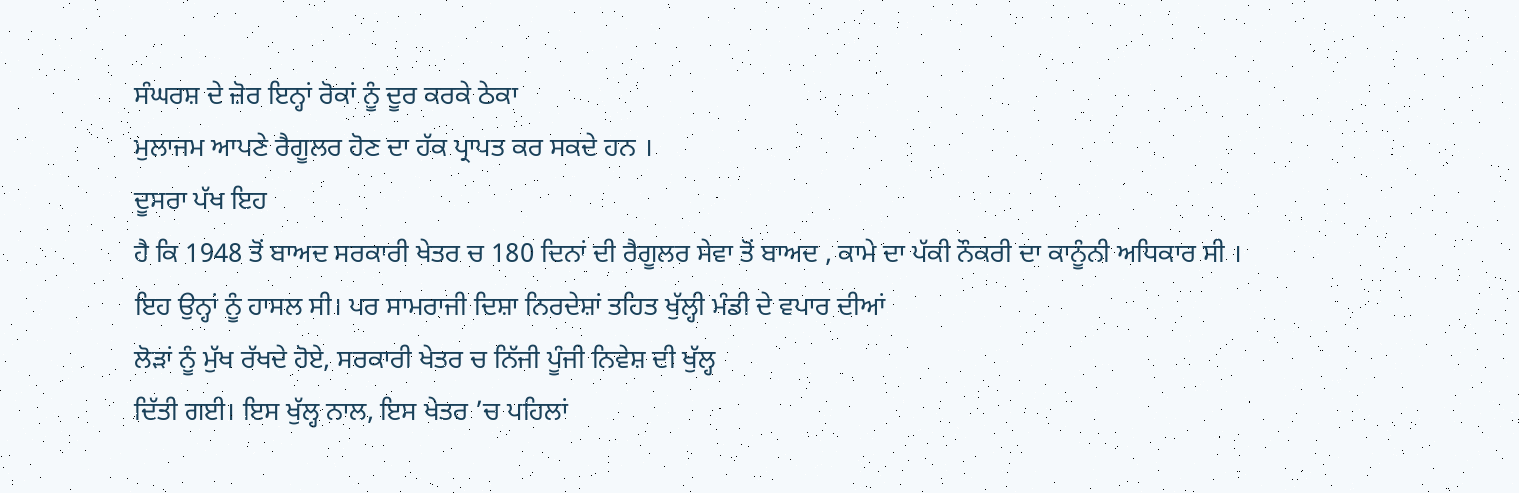ਸੰਘਰਸ਼ ਦੇ ਜ਼ੋਰ ਇਨ੍ਹਾਂ ਰੋਕਾਂ ਨੂੰ ਦੂਰ ਕਰਕੇ ਠੇਕਾ
ਮੁਲਾਜਮ ਆਪਣੇ ਰੈਗੂਲਰ ਹੋਣ ਦਾ ਹੱਕ ਪ੍ਰਾਪਤ ਕਰ ਸਕਦੇ ਹਨ ।
ਦੂਸਰਾ ਪੱਖ ਇਹ
ਹੈ ਕਿ 1948 ਤੋਂ ਬਾਅਦ ਸਰਕਾਰੀ ਖੇਤਰ ਚ 180 ਦਿਨਾਂ ਦੀ ਰੈਗੂਲਰ ਸੇਵਾ ਤੋਂ ਬਾਅਦ , ਕਾਮੇ ਦਾ ਪੱਕੀ ਨੌਕਰੀ ਦਾ ਕਾਨੂੰਨੀ ਅਧਿਕਾਰ ਸੀ ।
ਇਹ ਉਨ੍ਹਾਂ ਨੂੰ ਹਾਸਲ ਸੀ। ਪਰ ਸਾਮਰਾਜੀ ਦਿਸ਼ਾ ਨਿਰਦੇਸ਼ਾਂ ਤਹਿਤ ਖੁੱਲ੍ਹੀ ਮੰਡੀ ਦੇ ਵਪਾਰ ਦੀਆਂ
ਲੋੜਾਂ ਨੂੰ ਮੁੱਖ ਰੱਖਦੇ ਹੋਏ, ਸਰਕਾਰੀ ਖੇਤਰ ਚ ਨਿੱਜੀ ਪੂੰਜੀ ਨਿਵੇਸ਼ ਦੀ ਖੁੱਲ੍ਹ
ਦਿੱਤੀ ਗਈ। ਇਸ ਖੁੱਲ੍ਹ ਨਾਲ, ਇਸ ਖੇਤਰ ’ਚ ਪਹਿਲਾਂ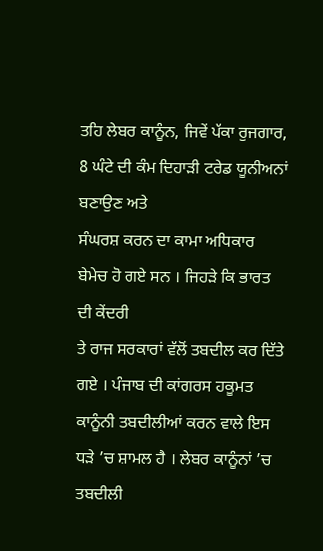ਤਹਿ ਲੇਬਰ ਕਾਨੂੰਨ, ਜਿਵੇਂ ਪੱਕਾ ਰੁਜਗਾਰ, 8 ਘੰਟੇ ਦੀ ਕੰਮ ਦਿਹਾੜੀ ਟਰੇਡ ਯੂਨੀਅਨਾਂ ਬਣਾਉਣ ਅਤੇ
ਸੰਘਰਸ਼ ਕਰਨ ਦਾ ਕਾਮਾ ਅਧਿਕਾਰ ਬੇਮੇਚ ਹੋ ਗਏ ਸਨ । ਜਿਹੜੇ ਕਿ ਭਾਰਤ ਦੀ ਕੇਂਦਰੀ
ਤੇ ਰਾਜ ਸਰਕਾਰਾਂ ਵੱਲੋਂ ਤਬਦੀਲ ਕਰ ਦਿੱਤੇ ਗਏ । ਪੰਜਾਬ ਦੀ ਕਾਂਗਰਸ ਹਕੂਮਤ
ਕਾਨੂੰਨੀ ਤਬਦੀਲੀਆਂ ਕਰਨ ਵਾਲੇ ਇਸ ਧੜੇ ’ਚ ਸ਼ਾਮਲ ਹੈ । ਲੇਬਰ ਕਾਨੂੰਨਾਂ ’ਚ ਤਬਦੀਲੀ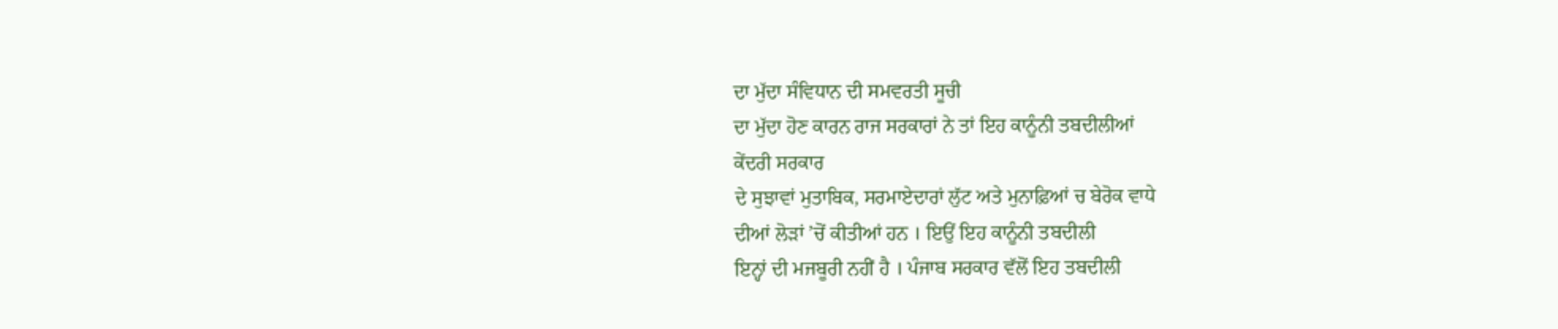ਦਾ ਮੁੱਦਾ ਸੰਵਿਧਾਨ ਦੀ ਸਮਵਰਤੀ ਸੂਚੀ
ਦਾ ਮੁੱਦਾ ਹੋਣ ਕਾਰਨ ਰਾਜ ਸਰਕਾਰਾਂ ਨੇ ਤਾਂ ਇਹ ਕਾਨੂੰਨੀ ਤਬਦੀਲੀਆਂ
ਕੇਂਦਰੀ ਸਰਕਾਰ
ਦੇ ਸੁਝਾਵਾਂ ਮੁਤਾਬਿਕ, ਸਰਮਾਏਦਾਰਾਂ ਲੁੱਟ ਅਤੇ ਮੁਨਾਫ਼ਿਆਂ ਚ ਬੇਰੋਕ ਵਾਧੇ
ਦੀਆਂ ਲੋੜਾਂ ’ਚੋਂ ਕੀਤੀਆਂ ਹਨ । ਇਉਂ ਇਹ ਕਾਨੂੰਨੀ ਤਬਦੀਲੀ
ਇਨ੍ਹਾਂ ਦੀ ਮਜਬੂਰੀ ਨਹੀਂ ਹੈ । ਪੰਜਾਬ ਸਰਕਾਰ ਵੱਲੋਂ ਇਹ ਤਬਦੀਲੀ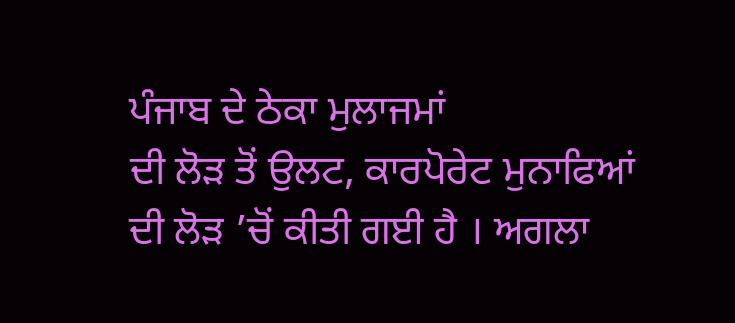ਪੰਜਾਬ ਦੇ ਠੇਕਾ ਮੁਲਾਜਮਾਂ
ਦੀ ਲੋੜ ਤੋਂ ਉਲਟ, ਕਾਰਪੋਰੇਟ ਮੁਨਾਫਿਆਂ ਦੀ ਲੋੜ ’ਚੋਂ ਕੀਤੀ ਗਈ ਹੈ । ਅਗਲਾ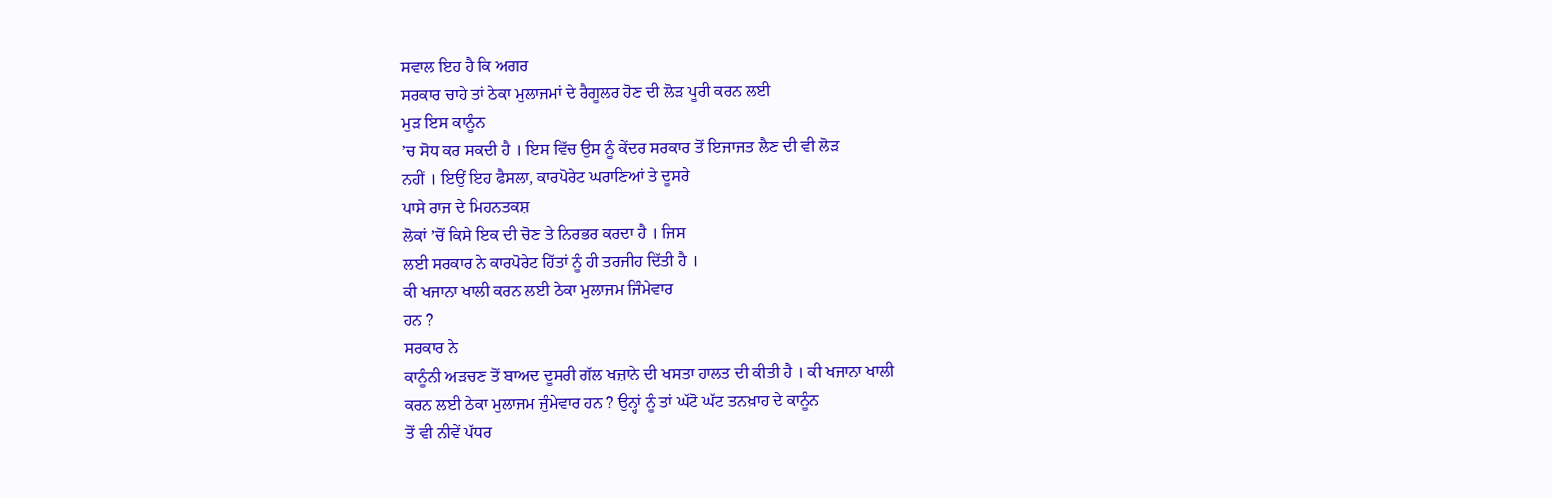ਸਵਾਲ ਇਹ ਹੈ ਕਿ ਅਗਰ
ਸਰਕਾਰ ਚਾਹੇ ਤਾਂ ਠੇਕਾ ਮੁਲਾਜਮਾਂ ਦੇ ਰੈਗੂਲਰ ਹੋਣ ਦੀ ਲੋੜ ਪੂਰੀ ਕਰਨ ਲਈ
ਮੁੜ ਇਸ ਕਾਨੂੰਨ
’ਚ ਸੋਧ ਕਰ ਸਕਦੀ ਹੈ । ਇਸ ਵਿੱਚ ਉਸ ਨੂੰ ਕੇਂਦਰ ਸਰਕਾਰ ਤੋਂ ਇਜਾਜਤ ਲੈਣ ਦੀ ਵੀ ਲੋੜ
ਨਹੀਂ । ਇਉਂ ਇਹ ਫੈਸਲਾ, ਕਾਰਪੋਰੇਟ ਘਰਾਣਿਆਂ ਤੇ ਦੂਸਰੇ
ਪਾਸੇ ਰਾਜ ਦੇ ਮਿਹਨਤਕਸ਼
ਲੋਕਾਂ ’ਚੋਂ ਕਿਸੇ ਇਕ ਦੀ ਚੋਣ ਤੇ ਨਿਰਭਰ ਕਰਦਾ ਹੈ । ਜਿਸ
ਲਈ ਸਰਕਾਰ ਨੇ ਕਾਰਪੋਰੇਟ ਹਿੱਤਾਂ ਨੂੰ ਹੀ ਤਰਜੀਹ ਦਿੱਤੀ ਹੈ ।
ਕੀ ਖਜਾਨਾ ਖਾਲੀ ਕਰਨ ਲਈ ਠੇਕਾ ਮੁਲਾਜਮ ਜਿੰਮੇਵਾਰ
ਹਨ ?
ਸਰਕਾਰ ਨੇ
ਕਾਨੂੰਨੀ ਅੜਚਣ ਤੋਂ ਬਾਅਦ ਦੂਸਰੀ ਗੱਲ ਖਜ਼ਾਨੇ ਦੀ ਖਸਤਾ ਹਾਲਤ ਦੀ ਕੀਤੀ ਹੈ । ਕੀ ਖਜਾਨਾ ਖਾਲੀ
ਕਰਨ ਲਈ ਠੇਕਾ ਮੁਲਾਜਮ ਜੁੰਮੇਵਾਰ ਹਨ ? ਉਨ੍ਹਾਂ ਨੂੰ ਤਾਂ ਘੱਟੋ ਘੱਟ ਤਨਖ਼ਾਹ ਦੇ ਕਾਨੂੰਨ
ਤੋਂ ਵੀ ਨੀਵੇਂ ਪੱਧਰ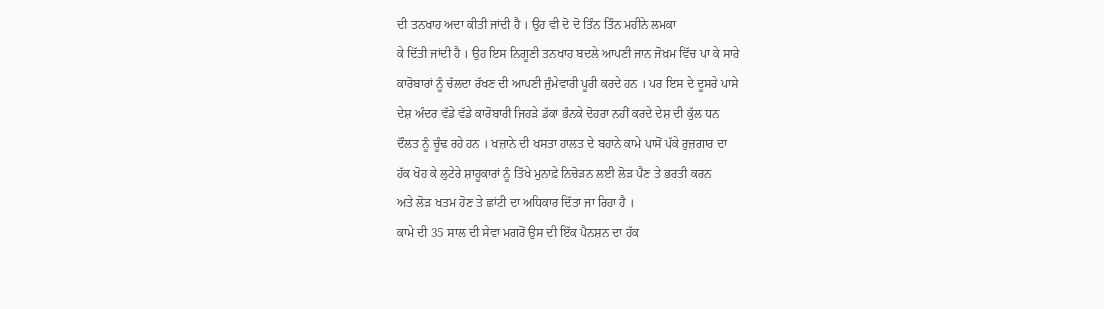ਦੀ ਤਨਖਾਹ ਅਦਾ ਕੀਤੀ ਜਾਂਦੀ ਹੈ । ਉਹ ਵੀ ਦੋ ਦੋ ਤਿੰਨ ਤਿੰਨ ਮਹੀਨੇ ਲਮਕਾ
ਕੇ ਦਿੱਤੀ ਜਾਂਦੀ ਹੈ । ਉਹ ਇਸ ਨਿਗੂਣੀ ਤਨਖਾਹ ਬਦਲੇ ਆਪਣੀ ਜਾਨ ਜੋਖ਼ਮ ਵਿੱਚ ਪਾ ਕੇ ਸਾਰੇ
ਕਾਰੋਬਾਰਾਂ ਨੂੰ ਚੱਲਦਾ ਰੱਖਣ ਦੀ ਆਪਣੀ ਜੁੰਮੇਵਾਰੀ ਪੂਰੀ ਕਰਦੇ ਹਨ । ਪਰ ਇਸ ਦੇ ਦੂਸਰੇ ਪਾਸੇ
ਦੇਸ਼ ਅੰਦਰ ਵੱਡੇ ਵੱਡੇ ਕਾਰੋਬਾਰੀ ਜਿਹੜੇ ਡੱਕਾ ਭੰਨਕੇ ਦੋਹਰਾ ਨਹੀਂ ਕਰਦੇ ਦੇਸ਼ ਦੀ ਕੁੱਲ ਧਨ
ਦੌਲਤ ਨੂੰ ਚੂੰਢ ਰਹੇ ਹਨ । ਖਜ਼ਾਨੇ ਦੀ ਖਸਤਾ ਹਾਲਤ ਦੇ ਬਹਾਨੇ ਕਾਮੇ ਪਾਸੋਂ ਪੱਕੇ ਰੁਜ਼ਗਾਰ ਦਾ
ਹੱਕ ਖੋਹ ਕੇ ਲੁਟੇਰੇ ਸ਼ਾਹੂਕਾਰਾਂ ਨੂੰ ਤਿੱਖੇ ਮੁਨਾਫ਼ੇ ਨਿਚੋੜਨ ਲਈ ਲੋੜ ਪੈਣ ਤੇ ਭਰਤੀ ਕਰਨ
ਅਤੇ ਲੋੜ ਖਤਮ ਹੋਣ ਤੇ ਛਾਂਟੀ ਦਾ ਅਧਿਕਾਰ ਦਿੱਤਾ ਜਾ ਰਿਹਾ ਹੈ ।
ਕਾਮੇ ਦੀ 35 ਸਾਲ ਦੀ ਸੇਵਾ ਮਗਰੋਂ ਉਸ ਦੀ ਇੱਕ ਪੈਨਸ਼ਨ ਦਾ ਹੱਕ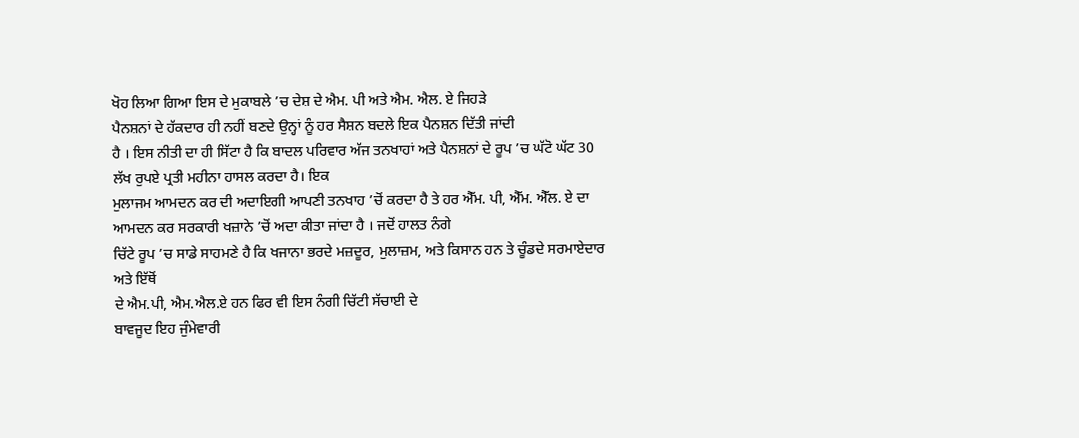ਖੋਹ ਲਿਆ ਗਿਆ ਇਸ ਦੇ ਮੁਕਾਬਲੇ ’ਚ ਦੇਸ਼ ਦੇ ਐਮ. ਪੀ ਅਤੇ ਐਮ. ਐਲ. ਏ ਜਿਹੜੇ
ਪੈਨਸ਼ਨਾਂ ਦੇ ਹੱਕਦਾਰ ਹੀ ਨਹੀਂ ਬਣਦੇ ਉਨ੍ਹਾਂ ਨੂੰ ਹਰ ਸੈਸ਼ਨ ਬਦਲੇ ਇਕ ਪੈਨਸ਼ਨ ਦਿੱਤੀ ਜਾਂਦੀ
ਹੈ । ਇਸ ਨੀਤੀ ਦਾ ਹੀ ਸਿੱਟਾ ਹੈ ਕਿ ਬਾਦਲ ਪਰਿਵਾਰ ਅੱਜ ਤਨਖਾਹਾਂ ਅਤੇ ਪੈਨਸ਼ਨਾਂ ਦੇ ਰੂਪ ’ਚ ਘੱਟੋ ਘੱਟ 30 ਲੱਖ ਰੁਪਏ ਪ੍ਰਤੀ ਮਹੀਨਾ ਹਾਸਲ ਕਰਦਾ ਹੈ। ਇਕ
ਮੁਲਾਜਮ ਆਮਦਨ ਕਰ ਦੀ ਅਦਾਇਗੀ ਆਪਣੀ ਤਨਖਾਹ ’ਚੋਂ ਕਰਦਾ ਹੈ ਤੇ ਹਰ ਐੱਮ. ਪੀ, ਐੱਮ. ਐੱਲ. ਏ ਦਾ ਆਮਦਨ ਕਰ ਸਰਕਾਰੀ ਖਜ਼ਾਨੇ ’ਚੋਂ ਅਦਾ ਕੀਤਾ ਜਾਂਦਾ ਹੈ । ਜਦੋਂ ਹਾਲਤ ਨੰਗੇ
ਚਿੱਟੇ ਰੂਪ ’ਚ ਸਾਡੇ ਸਾਹਮਣੇ ਹੈ ਕਿ ਖਜਾਨਾ ਭਰਦੇ ਮਜ਼ਦੂਰ, ਮੁਲਾਜ਼ਮ, ਅਤੇ ਕਿਸਾਨ ਹਨ ਤੇ ਚੂੰਡਦੇ ਸਰਮਾਏਦਾਰ ਅਤੇ ਇੱਥੋਂ
ਦੇ ਐਮ.ਪੀ, ਐਮ.ਐਲ.ਏ ਹਨ ਫਿਰ ਵੀ ਇਸ ਨੰਗੀ ਚਿੱਟੀ ਸੱਚਾਈ ਦੇ
ਬਾਵਜੂਦ ਇਹ ਜੁੰਮੇਵਾਰੀ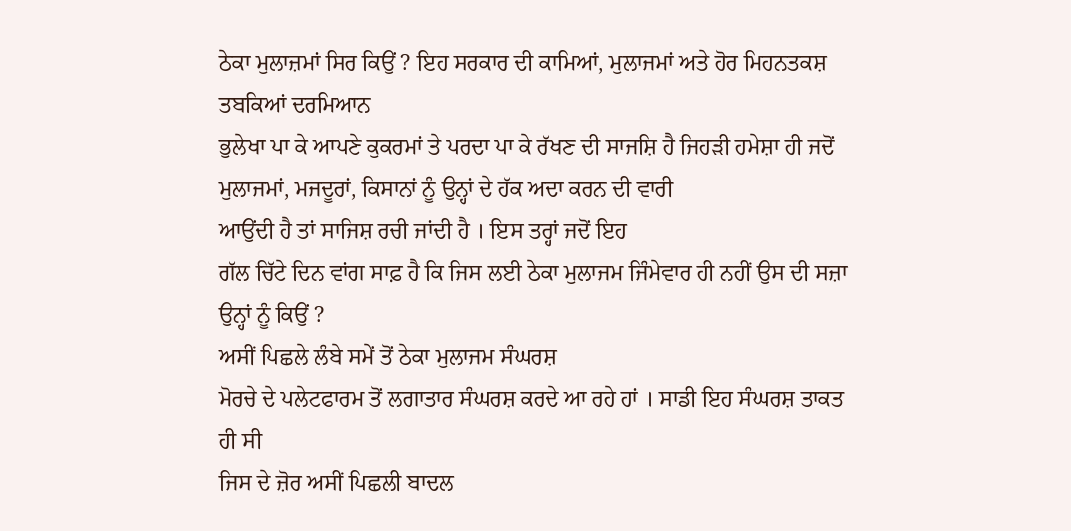ਠੇਕਾ ਮੁਲਾਜ਼ਮਾਂ ਸਿਰ ਕਿਉਂ ? ਇਹ ਸਰਕਾਰ ਦੀ ਕਾਮਿਆਂ, ਮੁਲਾਜਮਾਂ ਅਤੇ ਹੋਰ ਮਿਹਨਤਕਸ਼ ਤਬਕਿਆਂ ਦਰਮਿਆਨ
ਭੁਲੇਖਾ ਪਾ ਕੇ ਆਪਣੇ ਕੁਕਰਮਾਂ ਤੇ ਪਰਦਾ ਪਾ ਕੇ ਰੱਖਣ ਦੀ ਸਾਜਸ਼ਿ ਹੈ ਜਿਹੜੀ ਹਮੇਸ਼ਾ ਹੀ ਜਦੋਂ
ਮੁਲਾਜਮਾਂ, ਮਜਦੂਰਾਂ, ਕਿਸਾਨਾਂ ਨੂੰ ਉਨ੍ਹਾਂ ਦੇ ਹੱਕ ਅਦਾ ਕਰਨ ਦੀ ਵਾਰੀ
ਆਉਂਦੀ ਹੈ ਤਾਂ ਸਾਜਿਸ਼ ਰਚੀ ਜਾਂਦੀ ਹੈ । ਇਸ ਤਰ੍ਹਾਂ ਜਦੋਂ ਇਹ
ਗੱਲ ਚਿੱਟੇ ਦਿਨ ਵਾਂਗ ਸਾਫ਼ ਹੈ ਕਿ ਜਿਸ ਲਈ ਠੇਕਾ ਮੁਲਾਜਮ ਜਿੰਮੇਵਾਰ ਹੀ ਨਹੀਂ ਉਸ ਦੀ ਸਜ਼ਾ
ਉਨ੍ਹਾਂ ਨੂੰ ਕਿਉਂ ?
ਅਸੀਂ ਪਿਛਲੇ ਲੰਬੇ ਸਮੇਂ ਤੋਂ ਠੇਕਾ ਮੁਲਾਜਮ ਸੰਘਰਸ਼
ਮੋਰਚੇ ਦੇ ਪਲੇਟਫਾਰਮ ਤੋਂ ਲਗਾਤਾਰ ਸੰਘਰਸ਼ ਕਰਦੇ ਆ ਰਹੇ ਹਾਂ । ਸਾਡੀ ਇਹ ਸੰਘਰਸ਼ ਤਾਕਤ ਹੀ ਸੀ
ਜਿਸ ਦੇ ਜ਼ੋਰ ਅਸੀਂ ਪਿਛਲੀ ਬਾਦਲ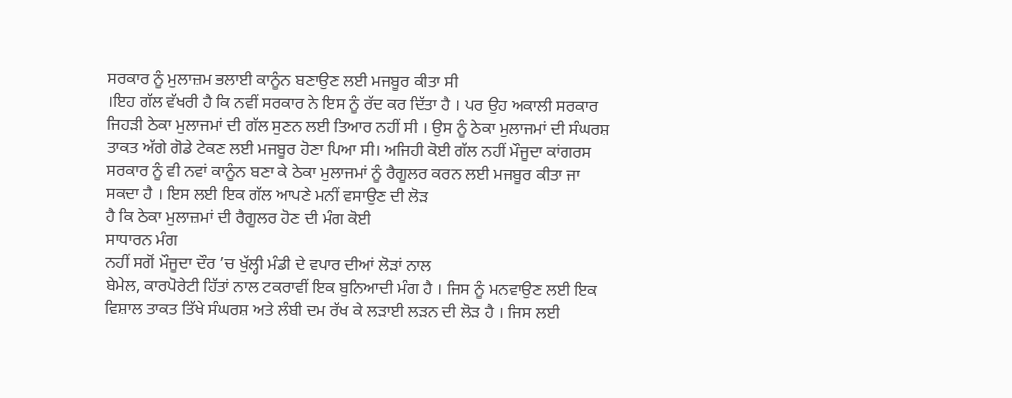ਸਰਕਾਰ ਨੂੰ ਮੁਲਾਜ਼ਮ ਭਲਾਈ ਕਾਨੂੰਨ ਬਣਾਉਣ ਲਈ ਮਜਬੂਰ ਕੀਤਾ ਸੀ
।ਇਹ ਗੱਲ ਵੱਖਰੀ ਹੈ ਕਿ ਨਵੀਂ ਸਰਕਾਰ ਨੇ ਇਸ ਨੂੰ ਰੱਦ ਕਰ ਦਿੱਤਾ ਹੈ । ਪਰ ਉਹ ਅਕਾਲੀ ਸਰਕਾਰ
ਜਿਹੜੀ ਠੇਕਾ ਮੁਲਾਜਮਾਂ ਦੀ ਗੱਲ ਸੁਣਨ ਲਈ ਤਿਆਰ ਨਹੀਂ ਸੀ । ਉਸ ਨੂੰ ਠੇਕਾ ਮੁਲਾਜਮਾਂ ਦੀ ਸੰਘਰਸ਼
ਤਾਕਤ ਅੱਗੇ ਗੋਡੇ ਟੇਕਣ ਲਈ ਮਜਬੂਰ ਹੋਣਾ ਪਿਆ ਸੀ। ਅਜਿਹੀ ਕੋਈ ਗੱਲ ਨਹੀਂ ਮੌਜੂਦਾ ਕਾਂਗਰਸ
ਸਰਕਾਰ ਨੂੰ ਵੀ ਨਵਾਂ ਕਾਨੂੰਨ ਬਣਾ ਕੇ ਠੇਕਾ ਮੁਲਾਜਮਾਂ ਨੂੰ ਰੈਗੂਲਰ ਕਰਨ ਲਈ ਮਜਬੂਰ ਕੀਤਾ ਜਾ
ਸਕਦਾ ਹੈ । ਇਸ ਲਈ ਇਕ ਗੱਲ ਆਪਣੇ ਮਨੀਂ ਵਸਾਉਣ ਦੀ ਲੋੜ
ਹੈ ਕਿ ਠੇਕਾ ਮੁਲਾਜ਼ਮਾਂ ਦੀ ਰੈਗੂਲਰ ਹੋਣ ਦੀ ਮੰਗ ਕੋਈ
ਸਾਧਾਰਨ ਮੰਗ
ਨਹੀਂ ਸਗੋਂ ਮੌਜੂਦਾ ਦੌਰ ’ਚ ਖੁੱਲ੍ਹੀ ਮੰਡੀ ਦੇ ਵਪਾਰ ਦੀਆਂ ਲੋੜਾਂ ਨਾਲ
ਬੇਮੇਲ, ਕਾਰਪੋਰੇਟੀ ਹਿੱਤਾਂ ਨਾਲ ਟਕਰਾਵੀਂ ਇਕ ਬੁਨਿਆਦੀ ਮੰਗ ਹੈ । ਜਿਸ ਨੂੰ ਮਨਵਾਉਣ ਲਈ ਇਕ
ਵਿਸ਼ਾਲ ਤਾਕਤ ਤਿੱਖੇ ਸੰਘਰਸ਼ ਅਤੇ ਲੰਬੀ ਦਮ ਰੱਖ ਕੇ ਲੜਾਈ ਲੜਨ ਦੀ ਲੋੜ ਹੈ । ਜਿਸ ਲਈ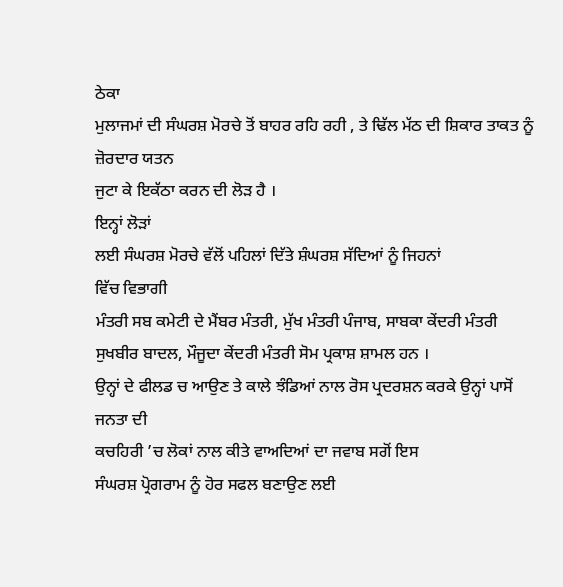ਠੇਕਾ
ਮੁਲਾਜਮਾਂ ਦੀ ਸੰਘਰਸ਼ ਮੋਰਚੇ ਤੋਂ ਬਾਹਰ ਰਹਿ ਰਹੀ , ਤੇ ਢਿੱਲ ਮੱਠ ਦੀ ਸ਼ਿਕਾਰ ਤਾਕਤ ਨੂੰ ਜ਼ੋਰਦਾਰ ਯਤਨ
ਜੁਟਾ ਕੇ ਇਕੱਠਾ ਕਰਨ ਦੀ ਲੋੜ ਹੈ ।
ਇਨ੍ਹਾਂ ਲੋੜਾਂ
ਲਈ ਸੰਘਰਸ਼ ਮੋਰਚੇ ਵੱਲੋਂ ਪਹਿਲਾਂ ਦਿੱਤੇ ਸ਼ੰਘਰਸ਼ ਸੱਦਿਆਂ ਨੂੰ ਜਿਹਨਾਂ
ਵਿੱਚ ਵਿਭਾਗੀ
ਮੰਤਰੀ ਸਬ ਕਮੇਟੀ ਦੇ ਮੈਂਬਰ ਮੰਤਰੀ, ਮੁੱਖ ਮੰਤਰੀ ਪੰਜਾਬ, ਸਾਬਕਾ ਕੇਂਦਰੀ ਮੰਤਰੀ ਸੁਖਬੀਰ ਬਾਦਲ, ਮੌਜੂਦਾ ਕੇਂਦਰੀ ਮੰਤਰੀ ਸੋਮ ਪ੍ਰਕਾਸ਼ ਸ਼ਾਮਲ ਹਨ ।
ਉਨ੍ਹਾਂ ਦੇ ਫੀਲਡ ਚ ਆਉਣ ਤੇ ਕਾਲੇ ਝੰਡਿਆਂ ਨਾਲ ਰੋਸ ਪ੍ਰਦਰਸ਼ਨ ਕਰਕੇ ਉਨ੍ਹਾਂ ਪਾਸੋਂ ਜਨਤਾ ਦੀ
ਕਚਹਿਰੀ ’ਚ ਲੋਕਾਂ ਨਾਲ ਕੀਤੇ ਵਾਅਦਿਆਂ ਦਾ ਜਵਾਬ ਸਗੋਂ ਇਸ
ਸੰਘਰਸ਼ ਪ੍ਰੋਗਰਾਮ ਨੂੰ ਹੋਰ ਸਫਲ ਬਣਾਉਣ ਲਈ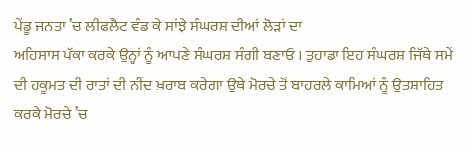ਪੇਂਡੂ ਜਨਤਾ ’ਚ ਲੀਫਲੈਟ ਵੰਡ ਕੇ ਸਾਂਝੇ ਸੰਘਰਸ਼ ਦੀਆਂ ਲੋੜਾਂ ਦਾ
ਅਹਿਸਾਸ ਪੱਕਾ ਕਰਕੇ ਉਨ੍ਹਾਂ ਨੂੰ ਆਪਣੇ ਸੰਘਰਸ਼ ਸੰਗੀ ਬਣਾਓ । ਤੁਹਾਡਾ ਇਹ ਸੰਘਰਸ਼ ਜਿੱਥੇ ਸਮੇਂ
ਦੀ ਹਕੂਮਤ ਦੀ ਰਾਤਾਂ ਦੀ ਨੀਂਦ ਖ਼ਰਾਬ ਕਰੇਗਾ ਉਥੇ ਮੋਰਚੇ ਤੋਂ ਬਾਹਰਲੇ ਕਾਮਿਆਂ ਨੂੰ ਉਤਸ਼ਾਹਿਤ
ਕਰਕੇ ਮੋਰਚੇ ’ਚ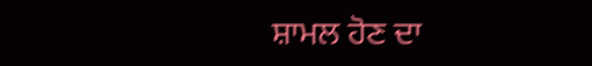ਸ਼ਾਮਲ ਹੋਣ ਦਾ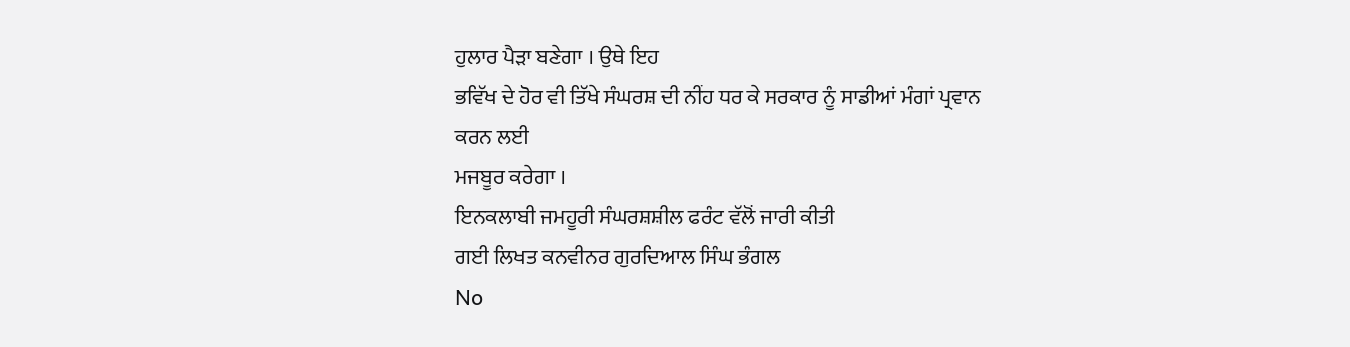ਹੁਲਾਰ ਪੈੜਾ ਬਣੇਗਾ । ਉਥੇ ਇਹ
ਭਵਿੱਖ ਦੇ ਹੋਰ ਵੀ ਤਿੱਖੇ ਸੰਘਰਸ਼ ਦੀ ਨੀਂਹ ਧਰ ਕੇ ਸਰਕਾਰ ਨੂੰ ਸਾਡੀਆਂ ਮੰਗਾਂ ਪ੍ਰਵਾਨ ਕਰਨ ਲਈ
ਮਜਬੂਰ ਕਰੇਗਾ ।
ਇਨਕਲਾਬੀ ਜਮਹੂਰੀ ਸੰਘਰਸ਼ਸ਼ੀਲ ਫਰੰਟ ਵੱਲੋਂ ਜਾਰੀ ਕੀਤੀ
ਗਈ ਲਿਖਤ ਕਨਵੀਨਰ ਗੁਰਦਿਆਲ ਸਿੰਘ ਭੰਗਲ
No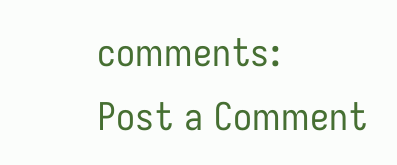comments:
Post a Comment